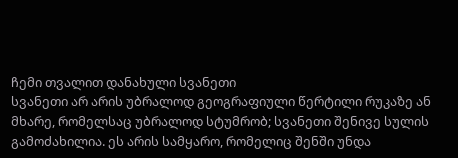ჩემი თვალით დანახული სვანეთი
სვანეთი არ არის უბრალოდ გეოგრაფიული წერტილი რუკაზე ან მხარე, რომელსაც უბრალოდ სტუმრობ; სვანეთი შენივე სულის გამოძახილია. ეს არის სამყარო, რომელიც შენში უნდა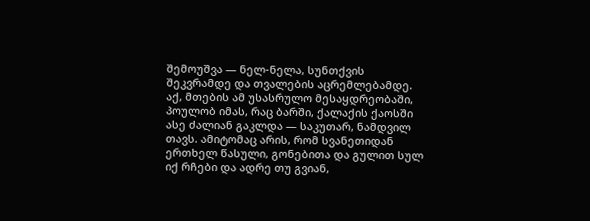შემოუშვა — ნელ-ნელა, სუნთქვის შეკვრამდე და თვალების აცრემლებამდე. აქ, მთების ამ უსასრულო მესაყდრეობაში, პოულობ იმას, რაც ბარში, ქალაქის ქაოსში ასე ძალიან გაკლდა — საკუთარ, ნამდვილ თავს. ამიტომაც არის, რომ სვანეთიდან ერთხელ წასული, გონებითა და გულით სულ იქ რჩები და ადრე თუ გვიან,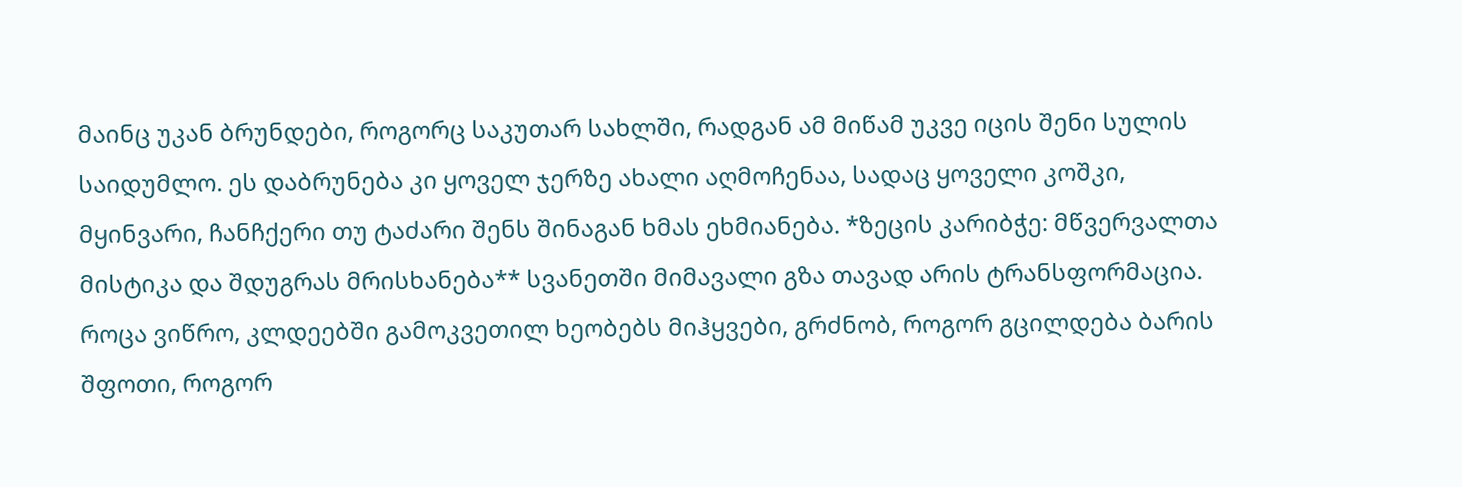მაინც უკან ბრუნდები, როგორც საკუთარ სახლში, რადგან ამ მიწამ უკვე იცის შენი სულის საიდუმლო. ეს დაბრუნება კი ყოველ ჯერზე ახალი აღმოჩენაა, სადაც ყოველი კოშკი, მყინვარი, ჩანჩქერი თუ ტაძარი შენს შინაგან ხმას ეხმიანება. *ზეცის კარიბჭე: მწვერვალთა მისტიკა და შდუგრას მრისხანება** სვანეთში მიმავალი გზა თავად არის ტრანსფორმაცია. როცა ვიწრო, კლდეებში გამოკვეთილ ხეობებს მიჰყვები, გრძნობ, როგორ გცილდება ბარის შფოთი, როგორ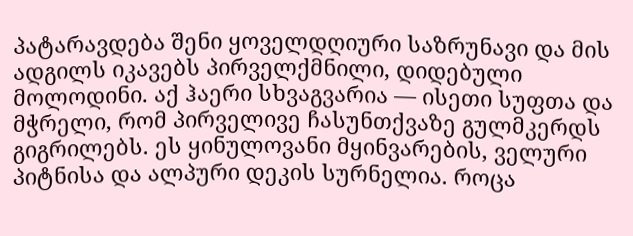პატარავდება შენი ყოველდღიური საზრუნავი და მის ადგილს იკავებს პირველქმნილი, დიდებული მოლოდინი. აქ ჰაერი სხვაგვარია — ისეთი სუფთა და მჭრელი, რომ პირველივე ჩასუნთქვაზე გულმკერდს გიგრილებს. ეს ყინულოვანი მყინვარების, ველური პიტნისა და ალპური დეკის სურნელია. როცა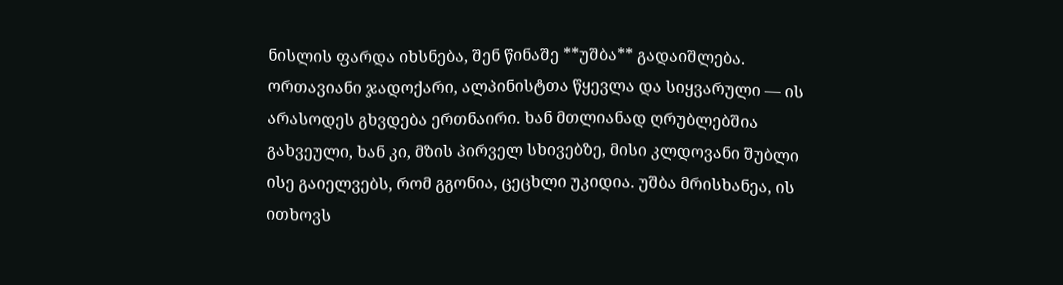ნისლის ფარდა იხსნება, შენ წინაშე **უშბა** გადაიშლება. ორთავიანი ჯადოქარი, ალპინისტთა წყევლა და სიყვარული — ის არასოდეს გხვდება ერთნაირი. ხან მთლიანად ღრუბლებშია გახვეული, ხან კი, მზის პირველ სხივებზე, მისი კლდოვანი შუბლი ისე გაიელვებს, რომ გგონია, ცეცხლი უკიდია. უშბა მრისხანეა, ის ითხოვს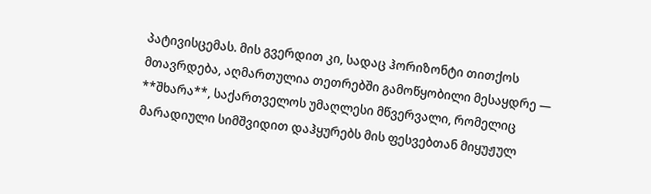პატივისცემას. მის გვერდით კი, სადაც ჰორიზონტი თითქოს მთავრდება, აღმართულია თეთრებში გამოწყობილი მესაყდრე — **შხარა**, საქართველოს უმაღლესი მწვერვალი, რომელიც მარადიული სიმშვიდით დაჰყურებს მის ფესვებთან მიყუჟულ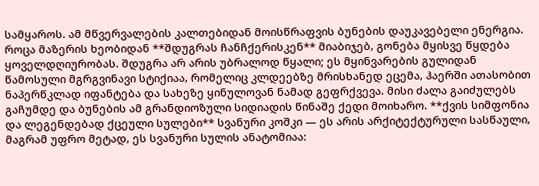სამყაროს. ამ მწვერვალების კალთებიდან მოისწრაფვის ბუნების დაუკავებელი ენერგია. როცა მაზერის ხეობიდან **შდუგრას ჩანჩქერისკენ** მიაბიჯებ, გონება მყისვე წყდება ყოველდღიურობას. შდუგრა არ არის უბრალოდ წყალი; ეს მყინვარების გულიდან წამოსული მგრგვინავი სტიქიაა, რომელიც კლდეებზე მრისხანედ ეცემა, ჰაერში ათასობით ნაპერწკლად იფანტება და სახეზე ყინულოვან ნამად გეფრქვევა. მისი ძალა გაიძულებს გაჩუმდე და ბუნების ამ გრანდიოზული სიდიადის წინაშე ქედი მოიხარო. **ქვის სიმფონია და ლეგენდებად ქცეული სულები** სვანური კოშკი — ეს არის არქიტექტურული სასწაული, მაგრამ უფრო მეტად, ეს სვანური სულის ანატომიაა: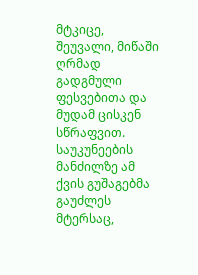მტკიცე, შეუვალი, მიწაში ღრმად გადგმული ფესვებითა და მუდამ ცისკენ სწრაფვით. საუკუნეების მანძილზე ამ ქვის გუშაგებმა გაუძლეს მტერსაც,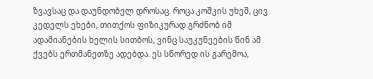ზვავსაც და დაუნდობელ დროსაც. როცა კოშკის უხეშ, ცივ კედელს ეხები, თითქოს ფიზიკურად გრძნობ იმ ადამიანების ხელის სითბოს, ვინც საუკუნეების წინ ამ ქვებს ერთმანეთზე ადებდა. ეს სწორედ ის გარემოა,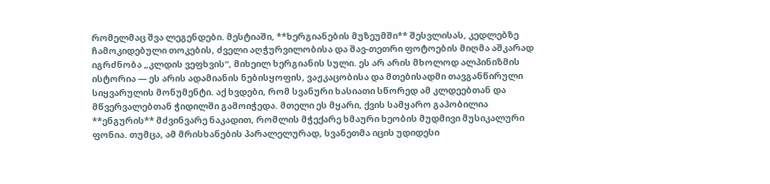რომელმაც შვა ლეგენდები. მესტიაში, **ხერგიანების მუზეუმში** შესვლისას, კედლებზე ჩამოკიდებული თოკების, ძველი აღჭურვილობისა და შავ-თეთრი ფოტოების მიღმა აშკარად იგრძნობა „კლდის ვეფხვის“, მიხეილ ხერგიანის სული. ეს არ არის მხოლოდ ალპინიზმის ისტორია — ეს არის ადამიანის ნებისყოფის, ვაჟკაცობისა და მთებისადმი თავგანწირული სიყვარულის მონუმენტი. აქ ხვდები, რომ სვანური ხასიათი სწორედ ამ კლდეებთან და მწვერვალებთან ჭიდილში გამოიჭედა. მთელი ეს მყარი, ქვის სამყარო გაპობილია **ენგურის** მძვინვარე ნაკადით, რომლის მჭექარე ხმაური ხეობის მუდმივი მუსიკალური ფონია. თუმცა, ამ მრისხანების პარალელურად, სვანეთმა იცის უდიდესი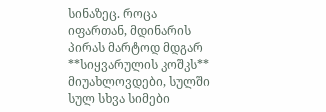სინაზეც. როცა იფართან, მდინარის პირას მარტოდ მდგარ **სიყვარულის კოშკს** მიუახლოვდები, სულში სულ სხვა სიმები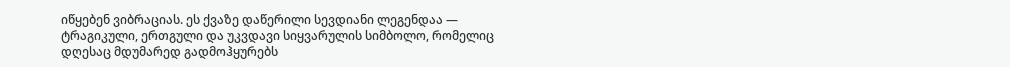იწყებენ ვიბრაციას. ეს ქვაზე დაწერილი სევდიანი ლეგენდაა — ტრაგიკული, ერთგული და უკვდავი სიყვარულის სიმბოლო, რომელიც დღესაც მდუმარედ გადმოჰყურებს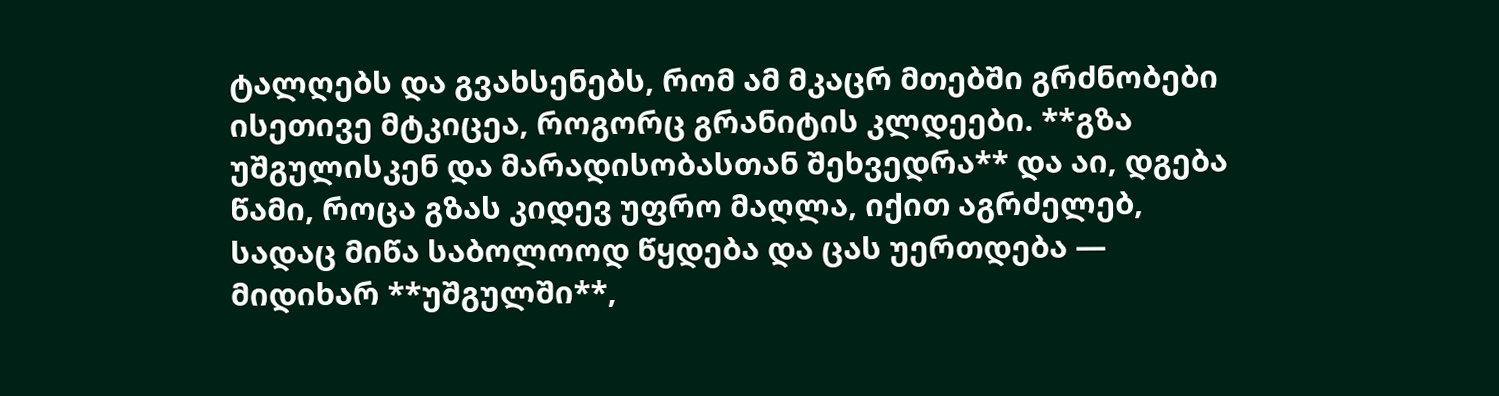ტალღებს და გვახსენებს, რომ ამ მკაცრ მთებში გრძნობები ისეთივე მტკიცეა, როგორც გრანიტის კლდეები. **გზა უშგულისკენ და მარადისობასთან შეხვედრა** და აი, დგება წამი, როცა გზას კიდევ უფრო მაღლა, იქით აგრძელებ, სადაც მიწა საბოლოოდ წყდება და ცას უერთდება — მიდიხარ **უშგულში**,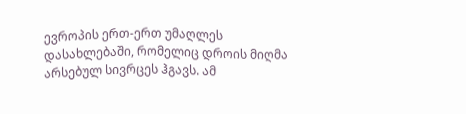ევროპის ერთ-ერთ უმაღლეს დასახლებაში, რომელიც დროის მიღმა არსებულ სივრცეს ჰგავს. ამ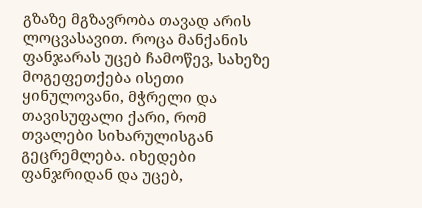გზაზე მგზავრობა თავად არის ლოცვასავით. როცა მანქანის ფანჯარას უცებ ჩამოწევ, სახეზე მოგეფეთქება ისეთი ყინულოვანი, მჭრელი და თავისუფალი ქარი, რომ თვალები სიხარულისგან გეცრემლება. იხედები ფანჯრიდან და უცებ,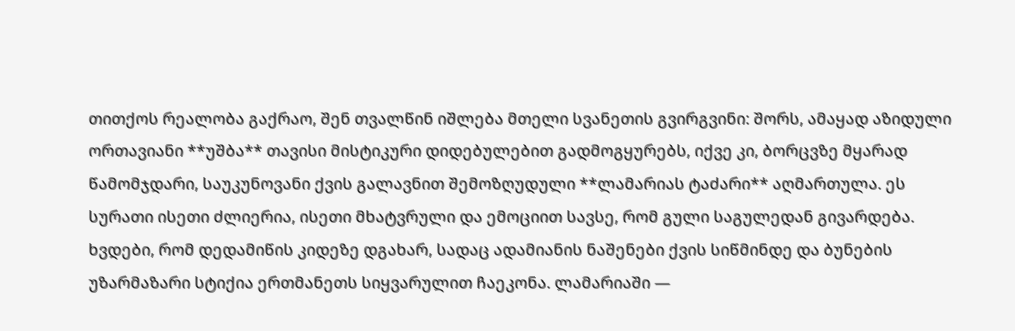თითქოს რეალობა გაქრაო, შენ თვალწინ იშლება მთელი სვანეთის გვირგვინი: შორს, ამაყად აზიდული ორთავიანი **უშბა** თავისი მისტიკური დიდებულებით გადმოგყურებს, იქვე კი, ბორცვზე მყარად წამომჯდარი, საუკუნოვანი ქვის გალავნით შემოზღუდული **ლამარიას ტაძარი** აღმართულა. ეს სურათი ისეთი ძლიერია, ისეთი მხატვრული და ემოციით სავსე, რომ გული საგულედან გივარდება. ხვდები, რომ დედამიწის კიდეზე დგახარ, სადაც ადამიანის ნაშენები ქვის სიწმინდე და ბუნების უზარმაზარი სტიქია ერთმანეთს სიყვარულით ჩაეკონა. ლამარიაში —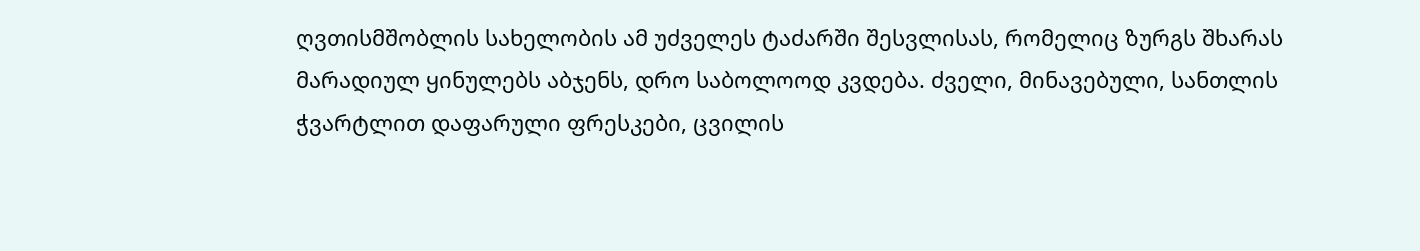ღვთისმშობლის სახელობის ამ უძველეს ტაძარში შესვლისას, რომელიც ზურგს შხარას მარადიულ ყინულებს აბჯენს, დრო საბოლოოდ კვდება. ძველი, მინავებული, სანთლის ჭვარტლით დაფარული ფრესკები, ცვილის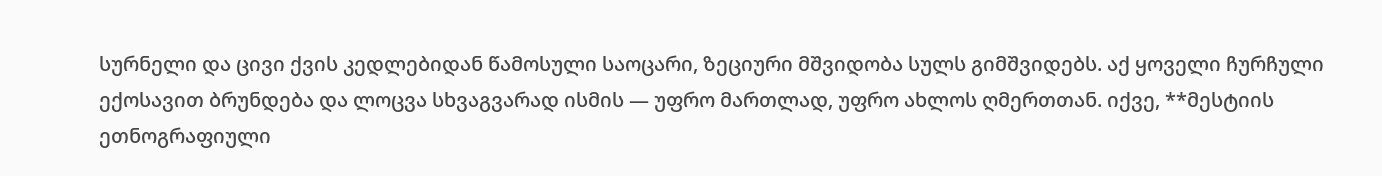სურნელი და ცივი ქვის კედლებიდან წამოსული საოცარი, ზეციური მშვიდობა სულს გიმშვიდებს. აქ ყოველი ჩურჩული ექოსავით ბრუნდება და ლოცვა სხვაგვარად ისმის — უფრო მართლად, უფრო ახლოს ღმერთთან. იქვე, **მესტიის ეთნოგრაფიული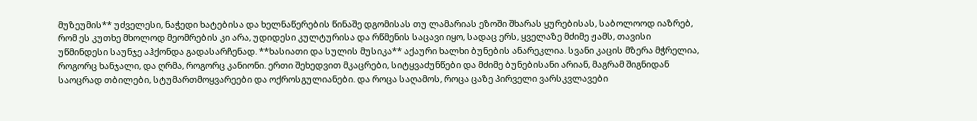მუზეუმის** უძველესი, ნაჭედი ხატებისა და ხელნაწერების წინაშე დგომისას თუ ლამარიას ეზოში შხარას ყურებისას, საბოლოოდ იაზრებ, რომ ეს კუთხე მხოლოდ მეომრების კი არა, უდიდესი კულტურისა და რწმენის საცავი იყო, სადაც ერს, ყველაზე მძიმე ჟამს, თავისი უწმინდესი საუნჯე აჰქონდა გადასარჩენად. **ხასიათი და სულის მუსიკა** აქაური ხალხი ბუნების ანარეკლია. სვანი კაცის მზერა მჭრელია, როგორც ხანჯალი, და ღრმა, როგორც კანიონი. ერთი შეხედვით მკაცრები, სიტყვაძუნწები და მძიმე ბუნებისანი არიან, მაგრამ შიგნიდან საოცრად თბილები, სტუმართმოყვარეები და ოქროსგულიანები. და როცა საღამოს, როცა ცაზე პირველი ვარსკვლავები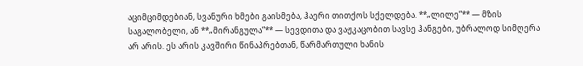აციმციმდებიან, სვანური ხმები გაისმება, ჰაერი თითქოს სქელდება. **„ლილე“** — მზის საგალობელი, ან **„მირანგულა“** — სევდითა და ვაჟკაცობით სავსე ჰანგები, უბრალოდ სიმღერა არ არის. ეს არის კავშირი წინაპრებთან, წარმართული ხანის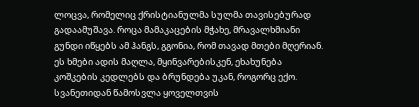ლოცვა, რომელიც ქრისტიანულმა სულმა თავისებურად გადაამუშავა. როცა მამაკაცების მჭახე, მრავალხმიანი გუნდი იწყებს ამ ჰანგს, გგონია, რომ თავად მთები მღერიან. ეს ხმები ადის მაღლა, მყინვარებისკენ, ეხახუნება კოშკების კედლებს და ბრუნდება უკან, როგორც ექო. სვანეთიდან წამოსვლა ყოველთვის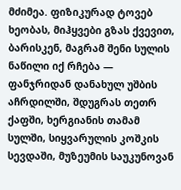მძიმეა. ფიზიკურად ტოვებ ხეობას, მიჰყვები გზას ქვევით, ბარისკენ, მაგრამ შენი სულის ნაწილი იქ რჩება — ფანჯრიდან დანახულ უშბის აჩრდილში, შდუგრას თეთრ ქაფში, ხერგიანის თამამ სულში, სიყვარულის კოშკის სევდაში, მუზეუმის საუკუნოვან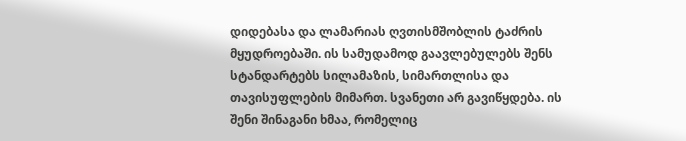დიდებასა და ლამარიას ღვთისმშობლის ტაძრის მყუდროებაში. ის სამუდამოდ გაავლებულებს შენს სტანდარტებს სილამაზის, სიმართლისა და თავისუფლების მიმართ. სვანეთი არ გავიწყდება. ის შენი შინაგანი ხმაა, რომელიც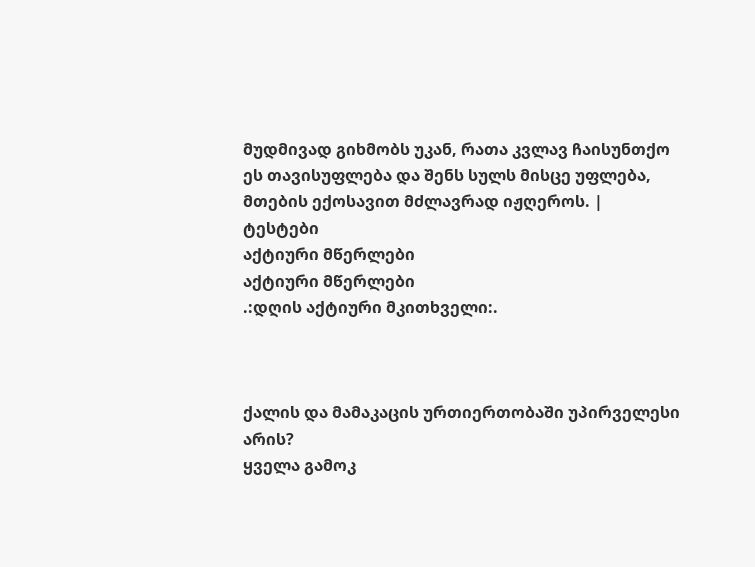მუდმივად გიხმობს უკან, რათა კვლავ ჩაისუნთქო ეს თავისუფლება და შენს სულს მისცე უფლება, მთების ექოსავით მძლავრად იჟღეროს. |
ტესტები
აქტიური მწერლები
აქტიური მწერლები
.:დღის აქტიური მკითხველი:.



ქალის და მამაკაცის ურთიერთობაში უპირველესი არის?
ყველა გამოკ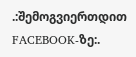.:შემოგვიერთდით FACEBOOK-ზე:.